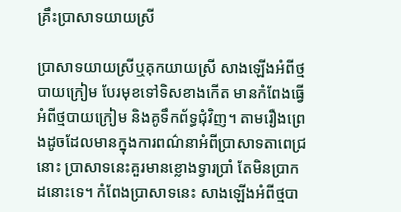គ្រឹះប្រាសាទយាយស្រី

ប្រាសាទយាយស្រីឬគុកយាយស្រី សាងឡើងអំពីថ្ម បាយក្រៀម បែរមុខទៅទិសខាងកើត មានកំពែងធ្វើអំពីថ្មបាយក្រៀម និងគូទឹកព័ទ្ធជុំវិញ។ តាមរឿងព្រេងដូចដែលមានក្នុងការពណ៌នាអំពីប្រាសាទតាពេជ្រនោះ ប្រាសាទនេះគួរមានខ្លោងទ្វារប្រាំ តែមិនប្រាកដនោះទេ។ កំពែងប្រាសាទនេះ សាងឡើងអំពីថ្មបា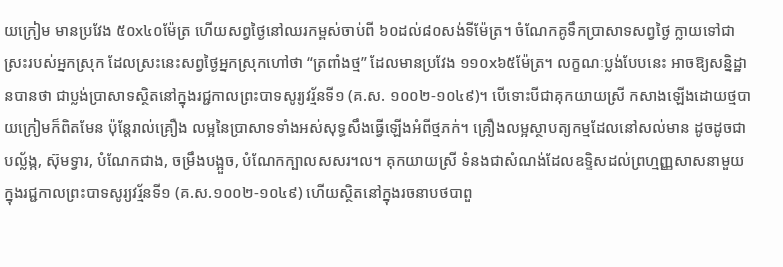យក្រៀម មានប្រវែង ៥០x៤០ម៉ែត្រ ហើយសព្វថ្ងៃនៅឈរកម្ពស់ចាប់ពី ៦០ដល់៨០សង់ទីម៉ែត្រ។ ចំណែកគូទឹកប្រាសាទសព្វថ្ងៃ ក្លាយទៅជាស្រះរបស់អ្នកស្រុក ដែលស្រះនេះសព្វថ្ងៃអ្នកស្រុកហៅថា “ត្រពាំងថ្ម” ដែលមានប្រវែង ១១០x៦៥ម៉ែត្រ។ លក្ខណៈប្លង់បែបនេះ អាចឱ្យសន្និដ្ឋានបានថា ជាប្លង់ប្រាសាទស្ថិតនៅក្នុងរជ្ជកាលព្រះបាទសូរ្យវរ្ម័នទី១ (គ.ស. ១០០២-១០៤៩)។ បើទោះបីជាគុកយាយស្រី កសាងឡើងដោយថ្មបាយក្រៀមក៏ពិតមែន ប៉ុន្តែរាល់គ្រឿង លម្អនៃប្រាសាទទាំងអស់សុទ្ធសឹងធ្វើឡើងអំពីថ្មភក់។ គ្រឿងលម្អស្ថាបត្យកម្មដែលនៅសល់មាន ដូចដូចជា បល្ល័ង្ក, ស៊ុមទ្វារ, បំណែកជាង, ចម្រឹងបង្អួច, បំណែកក្បាលសសរ។ល។ គុកយាយស្រី ទំនងជាសំណង់ដែលឧទ្ទិសដល់ព្រហ្មញ្ញសាសនាមួយ ក្នុងរជ្ជកាលព្រះបាទសូរ្យវរ្ម័នទី១ (គ.ស.១០០២-១០៤៩) ហើយស្ថិតនៅក្នុងរចនាបថបាពួ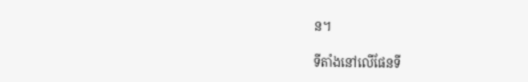ន។

ទីតាំងនៅលើផែនទី